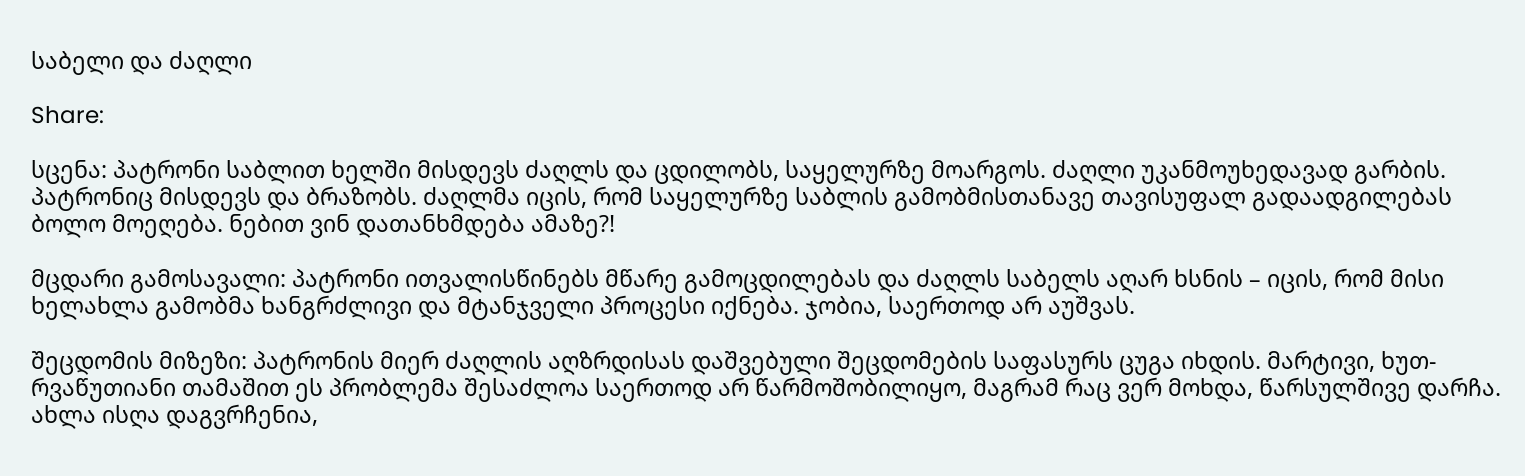საბელი და ძაღლი

Share:

სცენა: პატრონი საბლით ხელში მისდევს ძაღლს და ცდილობს, საყელურზე მოარგოს. ძაღლი უკანმოუხედავად გარბის. პატრონიც მისდევს და ბრაზობს. ძაღლმა იცის, რომ საყელურზე საბლის გამობმისთანავე თავისუფალ გადაადგილებას ბოლო მოეღება. ნებით ვინ დათანხმდება ამაზე?!

მცდარი გამოსავალი: პატრონი ითვალისწინებს მწარე გამოცდილებას და ძაღლს საბელს აღარ ხსნის – იცის, რომ მისი ხელახლა გამობმა ხანგრძლივი და მტანჯველი პროცესი იქნება. ჯობია, საერთოდ არ აუშვას.

შეცდომის მიზეზი: პატრონის მიერ ძაღლის აღზრდისას დაშვებული შეცდომების საფასურს ცუგა იხდის. მარტივი, ხუთ-რვაწუთიანი თამაშით ეს პრობლემა შესაძლოა საერთოდ არ წარმოშობილიყო, მაგრამ რაც ვერ მოხდა, წარსულშივე დარჩა. ახლა ისღა დაგვრჩენია,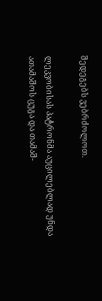შედეგებს ვებრძოლოთ.

ლეკვობისას პატრონმა აუცილებლად უნდა ათამაშოს ცუგა და თამაშ-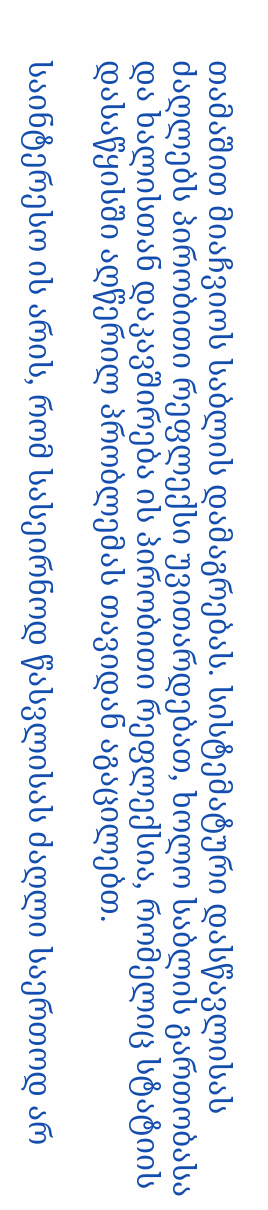თამაშით მიაჩვიოს საბლის დამაგრებას. სისტემატური დასწავლისას ძაღლებს პირობითი რეფლექსი უვითარდებათ, ხოლო საბლის გართობასა და ხალისთან დაკავშირება ის პირობითი რეფლექსია, რომელიც სტატიის დასაწყისში აღწერილ პრობლემას თავიდან აგაცილებთ.

საინტერესო ის არის, რომ სასეირნოდ წასვლისას ძაღლი საერთოდ არ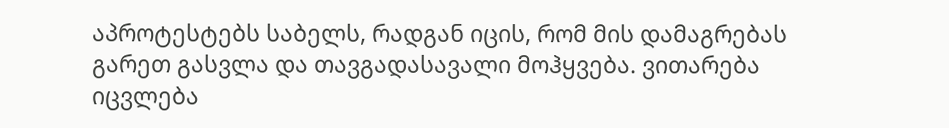აპროტესტებს საბელს, რადგან იცის, რომ მის დამაგრებას გარეთ გასვლა და თავგადასავალი მოჰყვება. ვითარება იცვლება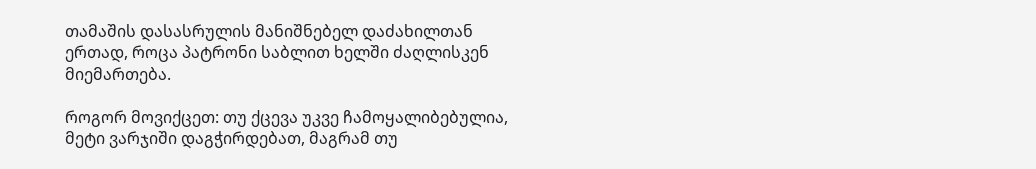თამაშის დასასრულის მანიშნებელ დაძახილთან ერთად, როცა პატრონი საბლით ხელში ძაღლისკენ მიემართება.

როგორ მოვიქცეთ: თუ ქცევა უკვე ჩამოყალიბებულია, მეტი ვარჯიში დაგჭირდებათ, მაგრამ თუ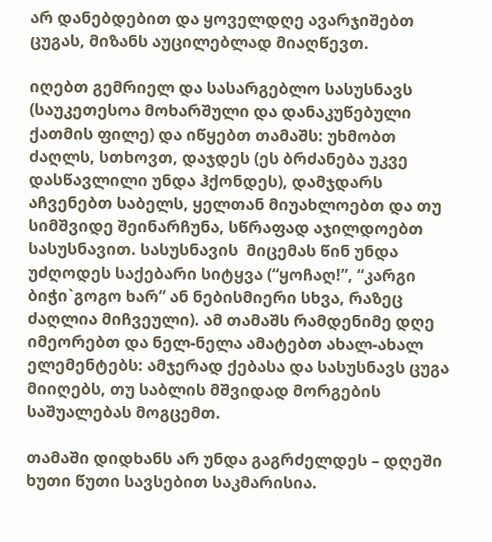არ დანებდებით და ყოველდღე ავარჯიშებთ ცუგას, მიზანს აუცილებლად მიაღწევთ.

იღებთ გემრიელ და სასარგებლო სასუსნავს (საუკეთესოა მოხარშული და დანაკუწებული ქათმის ფილე) და იწყებთ თამაშს: უხმობთ ძაღლს, სთხოვთ, დაჯდეს (ეს ბრძანება უკვე დასწავლილი უნდა ჰქონდეს), დამჯდარს აჩვენებთ საბელს, ყელთან მიუახლოებთ და თუ სიმშვიდე შეინარჩუნა, სწრაფად აჯილდოებთ სასუსნავით. სასუსნავის  მიცემას წინ უნდა უძღოდეს საქებარი სიტყვა (“ყოჩაღ!”, “კარგი ბიჭი`გოგო ხარ” ან ნებისმიერი სხვა, რაზეც ძაღლია მიჩვეული). ამ თამაშს რამდენიმე დღე იმეორებთ და ნელ-ნელა ამატებთ ახალ-ახალ ელემენტებს: ამჯერად ქებასა და სასუსნავს ცუგა მიიღებს, თუ საბლის მშვიდად მორგების საშუალებას მოგცემთ.

თამაში დიდხანს არ უნდა გაგრძელდეს – დღეში ხუთი წუთი სავსებით საკმარისია.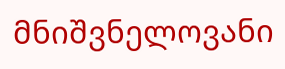მნიშვნელოვანი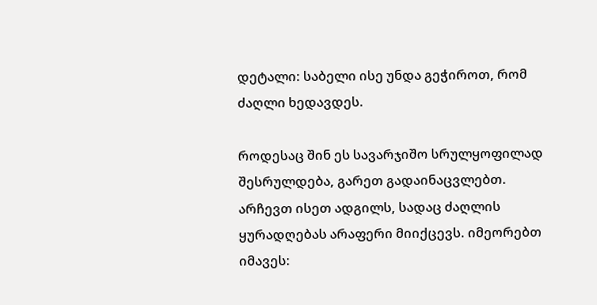დეტალი: საბელი ისე უნდა გეჭიროთ, რომ ძაღლი ხედავდეს.

როდესაც შინ ეს სავარჯიშო სრულყოფილად შესრულდება, გარეთ გადაინაცვლებთ. არჩევთ ისეთ ადგილს, სადაც ძაღლის ყურადღებას არაფერი მიიქცევს. იმეორებთ იმავეს: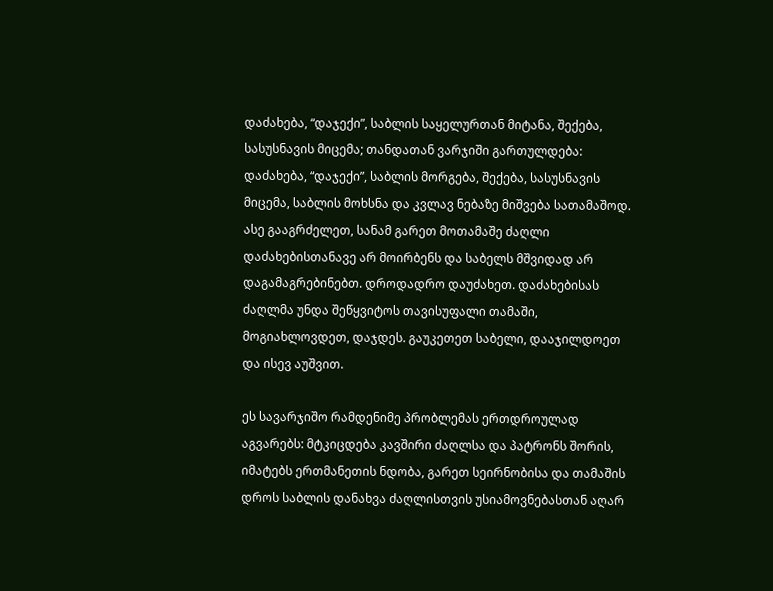დაძახება, “დაჯექი”, საბლის საყელურთან მიტანა, შექება, სასუსნავის მიცემა; თანდათან ვარჯიში გართულდება: დაძახება, “დაჯექი”, საბლის მორგება, შექება, სასუსნავის მიცემა, საბლის მოხსნა და კვლავ ნებაზე მიშვება სათამაშოდ. ასე გააგრძელეთ, სანამ გარეთ მოთამაშე ძაღლი დაძახებისთანავე არ მოირბენს და საბელს მშვიდად არ დაგამაგრებინებთ. დროდადრო დაუძახეთ. დაძახებისას ძაღლმა უნდა შეწყვიტოს თავისუფალი თამაში, მოგიახლოვდეთ, დაჯდეს. გაუკეთეთ საბელი, დააჯილდოეთ და ისევ აუშვით.

ეს სავარჯიშო რამდენიმე პრობლემას ერთდროულად აგვარებს: მტკიცდება კავშირი ძაღლსა და პატრონს შორის, იმატებს ერთმანეთის ნდობა, გარეთ სეირნობისა და თამაშის დროს საბლის დანახვა ძაღლისთვის უსიამოვნებასთან აღარ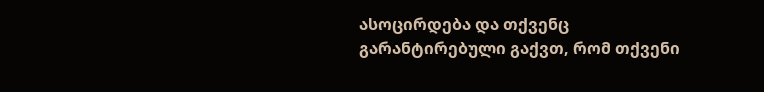ასოცირდება და თქვენც გარანტირებული გაქვთ, რომ თქვენი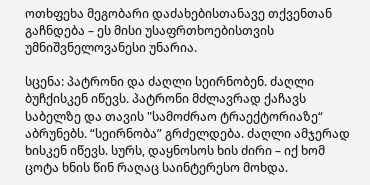ოთხფეხა მეგობარი დაძახებისთანავე თქვენთან გაჩნდება – ეს მისი უსაფრთხოებისთვის უმნიშვნელოვანესი უნარია.

სცენა: პატრონი და ძაღლი სეირნობენ. ძაღლი ბუჩქისკენ იწევს. პატრონი მძლავრად ქაჩავს საბელზე და თავის "სამოძრაო ტრაექტორიაზე“ აბრუნებს. “სეირნობა” გრძელდება. ძაღლი ამჯერად ხისკენ იწევს. სურს, დაყნოსოს ხის ძირი – იქ ხომ ცოტა ხნის წინ რაღაც საინტერესო მოხდა.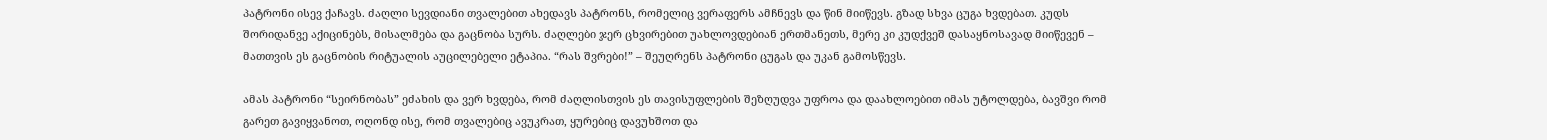პატრონი ისევ ქაჩავს. ძაღლი სევდიანი თვალებით ახედავს პატრონს, რომელიც ვერაფერს ამჩნევს და წინ მიიწევს. გზად სხვა ცუგა ხვდებათ. კუდს შორიდანვე აქიცინებს, მისალმება და გაცნობა სურს. ძაღლები ჯერ ცხვირებით უახლოვდებიან ერთმანეთს, მერე კი კუდქვეშ დასაყნოსავად მიიწევენ – მათთვის ეს გაცნობის რიტუალის აუცილებელი ეტაპია. “რას შვრები!” – შეუღრენს პატრონი ცუგას და უკან გამოსწევს.

ამას პატრონი “სეირნობას” ეძახის და ვერ ხვდება, რომ ძაღლისთვის ეს თავისუფლების შეზღუდვა უფროა და დაახლოებით იმას უტოლდება, ბავშვი რომ გარეთ გავიყვანოთ, ოღონდ ისე, რომ თვალებიც ავუკრათ, ყურებიც დავუხშოთ და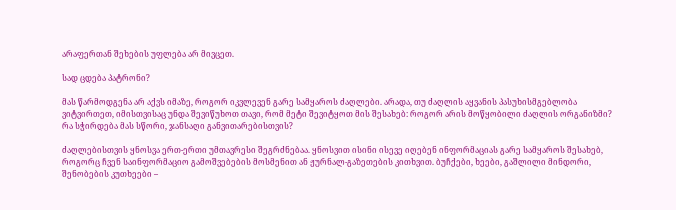არაფერთან შეხების უფლება არ მივცეთ.

სად ცდება პატრონი?

მას წარმოდგენა არ აქვს იმაზე, როგორ იკვლევენ გარე სამყაროს ძაღლები. არადა, თუ ძაღლის აყვანის პასუხისმგებლობა ვიტვირთეთ, იმისთვისაც უნდა შევიწუხოთ თავი, რომ მეტი შევიტყოთ მის შესახებ: როგორ არის მოწყობილი ძაღლის ორგანიზმი? რა სჭირდება მას სწორი, ჯანსაღი განვითარებისთვის?

ძაღლებისთვის ყნოსვა ერთ-ერთი უმთავრესი შეგრძნებაა. ყნოსვით ისინი ისევე იღებენ ინფორმაციას გარე სამყაროს შესახებ, როგორც ჩვენ საინფორმაციო გამოშვებების მოსმენით ან ჟურნალ-გაზეთების კითხვით. ბუჩქები, ხეები, გაშლილი მინდორი, შენობების კუთხეები –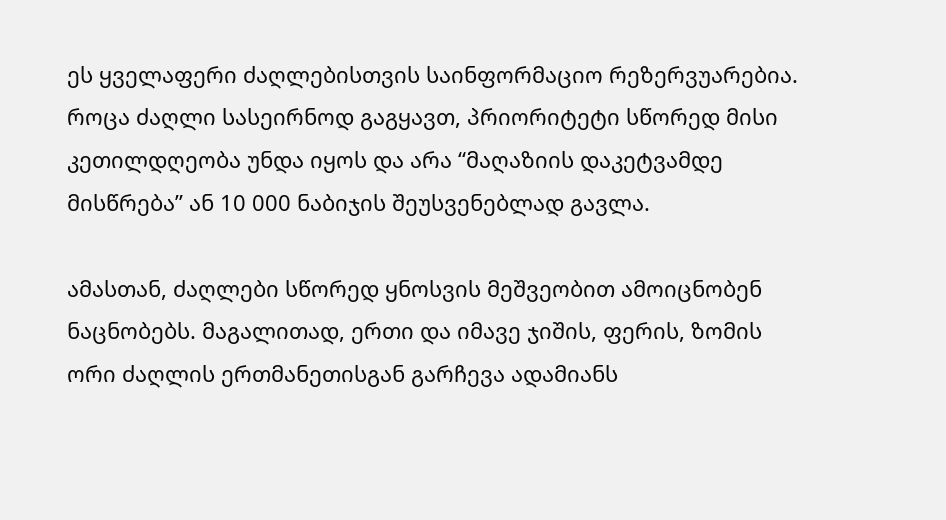ეს ყველაფერი ძაღლებისთვის საინფორმაციო რეზერვუარებია. როცა ძაღლი სასეირნოდ გაგყავთ, პრიორიტეტი სწორედ მისი კეთილდღეობა უნდა იყოს და არა “მაღაზიის დაკეტვამდე მისწრება” ან 10 000 ნაბიჯის შეუსვენებლად გავლა.

ამასთან, ძაღლები სწორედ ყნოსვის მეშვეობით ამოიცნობენ ნაცნობებს. მაგალითად, ერთი და იმავე ჯიშის, ფერის, ზომის ორი ძაღლის ერთმანეთისგან გარჩევა ადამიანს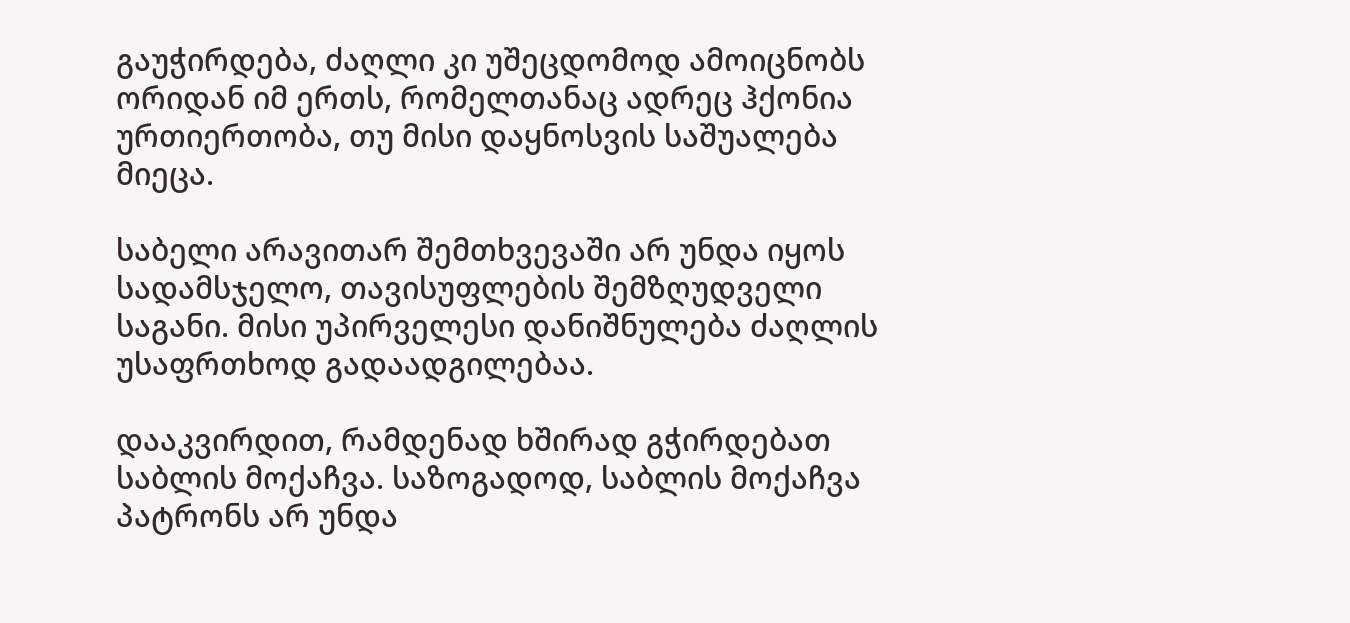გაუჭირდება, ძაღლი კი უშეცდომოდ ამოიცნობს ორიდან იმ ერთს, რომელთანაც ადრეც ჰქონია ურთიერთობა, თუ მისი დაყნოსვის საშუალება მიეცა.

საბელი არავითარ შემთხვევაში არ უნდა იყოს სადამსჯელო, თავისუფლების შემზღუდველი საგანი. მისი უპირველესი დანიშნულება ძაღლის უსაფრთხოდ გადაადგილებაა.

დააკვირდით, რამდენად ხშირად გჭირდებათ საბლის მოქაჩვა. საზოგადოდ, საბლის მოქაჩვა პატრონს არ უნდა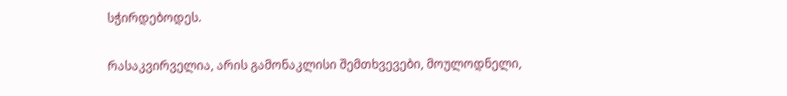სჭირდებოდეს.

რასაკვირველია, არის გამონაკლისი შემთხვევები, მოულოდნელი,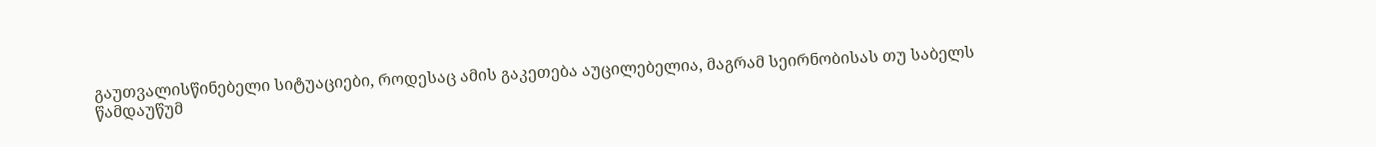გაუთვალისწინებელი სიტუაციები, როდესაც ამის გაკეთება აუცილებელია, მაგრამ სეირნობისას თუ საბელს წამდაუწუმ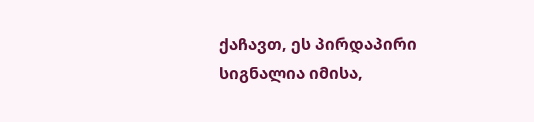ქაჩავთ, ეს პირდაპირი სიგნალია იმისა,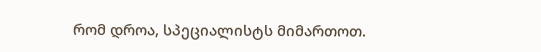რომ დროა, სპეციალისტს მიმართოთ.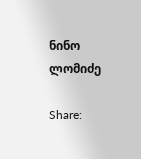ნინო ლომიძე

Share: